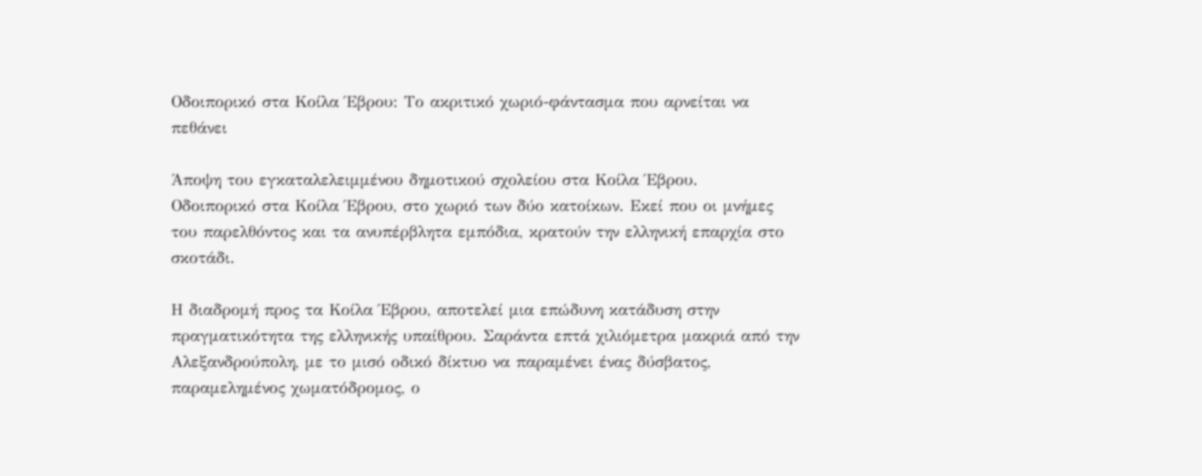Οδοιπορικό στα Κοίλα Έβρου: Το ακριτικό χωριό-φάντασμα που αρνείται να πεθάνει

Άποψη του εγκαταλελειμμένου δημοτικού σχολείου στα Κοίλα Έβρου.
Οδοιπορικό στα Κοίλα Έβρου, στο χωριό των δύο κατοίκων. Εκεί που οι μνήμες του παρελθόντος και τα ανυπέρβλητα εμπόδια, κρατούν την ελληνική επαρχία στο σκοτάδι.

Η διαδρομή προς τα Κοίλα Έβρου, αποτελεί μια επώδυνη κατάδυση στην πραγματικότητα της ελληνικής υπαίθρου. Σαράντα επτά χιλιόμετρα μακριά από την Αλεξανδρούπολη, με το μισό οδικό δίκτυο να παραμένει ένας δύσβατος, παραμελημένος χωματόδρομος, ο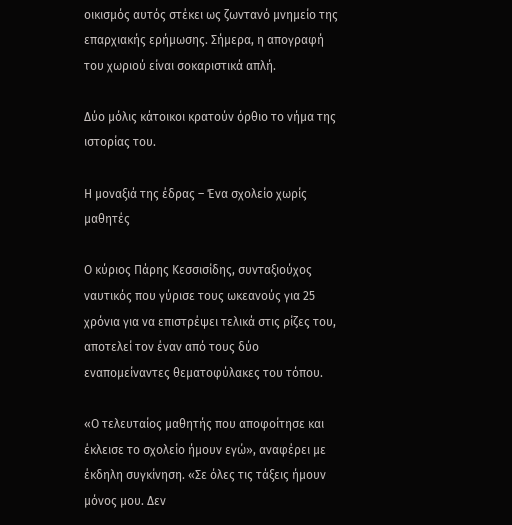οικισμός αυτός στέκει ως ζωντανό μνημείο της επαρχιακής ερήμωσης. Σήμερα, η απογραφή του χωριού είναι σοκαριστικά απλή.

Δύο μόλις κάτοικοι κρατούν όρθιο το νήμα της ιστορίας του.

Η μοναξιά της έδρας – Ένα σχολείο χωρίς μαθητές

Ο κύριος Πάρης Κεσσισίδης, συνταξιούχος ναυτικός που γύρισε τους ωκεανούς για 25 χρόνια για να επιστρέψει τελικά στις ρίζες του, αποτελεί τον έναν από τους δύο εναπομείναντες θεματοφύλακες του τόπου.

«Ο τελευταίος μαθητής που αποφοίτησε και έκλεισε το σχολείο ήμουν εγώ», αναφέρει με έκδηλη συγκίνηση. «Σε όλες τις τάξεις ήμουν μόνος μου. Δεν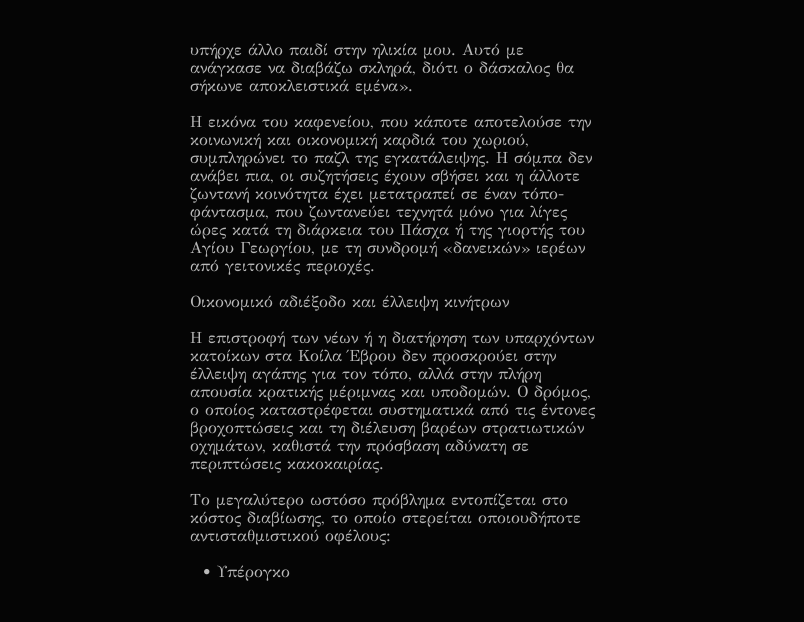υπήρχε άλλο παιδί στην ηλικία μου. Αυτό με ανάγκασε να διαβάζω σκληρά, διότι ο δάσκαλος θα σήκωνε αποκλειστικά εμένα».

Η εικόνα του καφενείου, που κάποτε αποτελούσε την κοινωνική και οικονομική καρδιά του χωριού, συμπληρώνει το παζλ της εγκατάλειψης. Η σόμπα δεν ανάβει πια, οι συζητήσεις έχουν σβήσει και η άλλοτε ζωντανή κοινότητα έχει μετατραπεί σε έναν τόπο-φάντασμα, που ζωντανεύει τεχνητά μόνο για λίγες ώρες κατά τη διάρκεια του Πάσχα ή της γιορτής του Αγίου Γεωργίου, με τη συνδρομή «δανεικών» ιερέων από γειτονικές περιοχές.

Οικονομικό αδιέξοδο και έλλειψη κινήτρων

Η επιστροφή των νέων ή η διατήρηση των υπαρχόντων κατοίκων στα Κοίλα Έβρου δεν προσκρούει στην έλλειψη αγάπης για τον τόπο, αλλά στην πλήρη απουσία κρατικής μέριμνας και υποδομών. Ο δρόμος, ο οποίος καταστρέφεται συστηματικά από τις έντονες βροχοπτώσεις και τη διέλευση βαρέων στρατιωτικών οχημάτων, καθιστά την πρόσβαση αδύνατη σε περιπτώσεις κακοκαιρίας.

Το μεγαλύτερο ωστόσο πρόβλημα εντοπίζεται στο κόστος διαβίωσης, το οποίο στερείται οποιουδήποτε αντισταθμιστικού οφέλους:

  • Υπέρογκο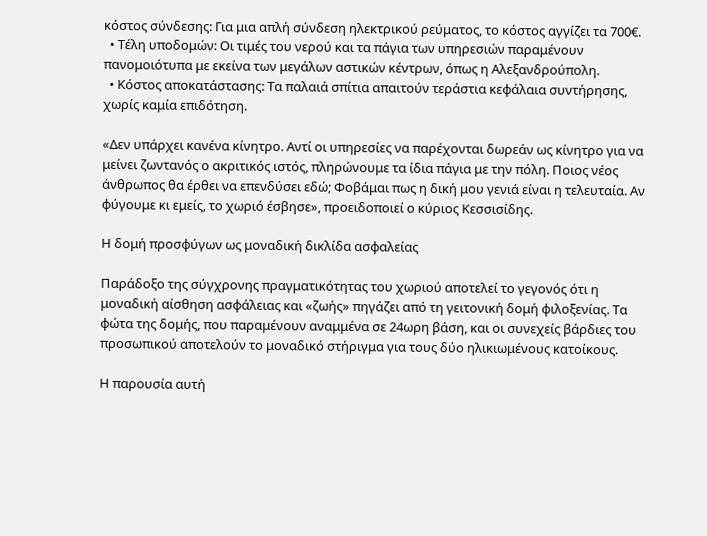κόστος σύνδεσης: Για μια απλή σύνδεση ηλεκτρικού ρεύματος, το κόστος αγγίζει τα 700€.
  • Τέλη υποδομών: Οι τιμές του νερού και τα πάγια των υπηρεσιών παραμένουν πανομοιότυπα με εκείνα των μεγάλων αστικών κέντρων, όπως η Αλεξανδρούπολη.
  • Κόστος αποκατάστασης: Τα παλαιά σπίτια απαιτούν τεράστια κεφάλαια συντήρησης, χωρίς καμία επιδότηση.

«Δεν υπάρχει κανένα κίνητρο. Αντί οι υπηρεσίες να παρέχονται δωρεάν ως κίνητρο για να μείνει ζωντανός ο ακριτικός ιστός, πληρώνουμε τα ίδια πάγια με την πόλη. Ποιος νέος άνθρωπος θα έρθει να επενδύσει εδώ; Φοβάμαι πως η δική μου γενιά είναι η τελευταία. Αν φύγουμε κι εμείς, το χωριό έσβησε», προειδοποιεί ο κύριος Κεσσισίδης.

Η δομή προσφύγων ως μοναδική δικλίδα ασφαλείας

Παράδοξο της σύγχρονης πραγματικότητας του χωριού αποτελεί το γεγονός ότι η μοναδική αίσθηση ασφάλειας και «ζωής» πηγάζει από τη γειτονική δομή φιλοξενίας. Τα φώτα της δομής, που παραμένουν αναμμένα σε 24ωρη βάση, και οι συνεχείς βάρδιες του προσωπικού αποτελούν το μοναδικό στήριγμα για τους δύο ηλικιωμένους κατοίκους.

Η παρουσία αυτή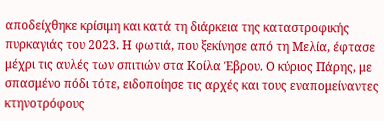αποδείχθηκε κρίσιμη και κατά τη διάρκεια της καταστροφικής πυρκαγιάς του 2023. Η φωτιά, που ξεκίνησε από τη Μελία, έφτασε μέχρι τις αυλές των σπιτιών στα Κοίλα Έβρου. Ο κύριος Πάρης, με σπασμένο πόδι τότε, ειδοποίησε τις αρχές και τους εναπομείναντες κτηνοτρόφους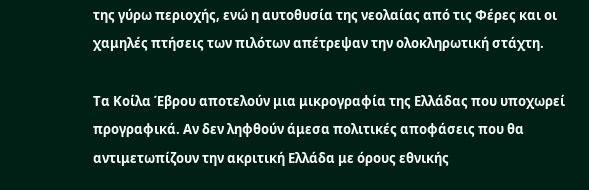της γύρω περιοχής, ενώ η αυτοθυσία της νεολαίας από τις Φέρες και οι χαμηλές πτήσεις των πιλότων απέτρεψαν την ολοκληρωτική στάχτη.

Τα Κοίλα Έβρου αποτελούν μια μικρογραφία της Ελλάδας που υποχωρεί προγραφικά. Αν δεν ληφθούν άμεσα πολιτικές αποφάσεις που θα αντιμετωπίζουν την ακριτική Ελλάδα με όρους εθνικής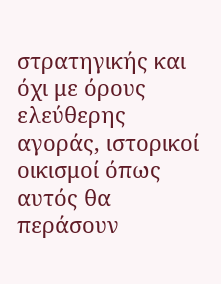στρατηγικής και όχι με όρους ελεύθερης αγοράς, ιστορικοί οικισμοί όπως αυτός θα περάσουν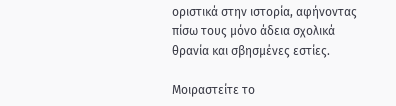οριστικά στην ιστορία, αφήνοντας πίσω τους μόνο άδεια σχολικά θρανία και σβησμένες εστίες.

Μοιραστείτε το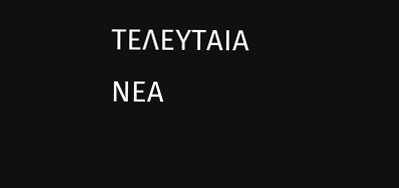ΤΕΛΕΥΤΑΙΑ ΝΕΑ